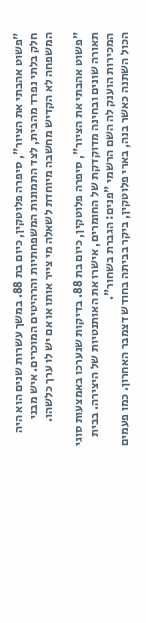"פשוט אהבתי את הציור", סיפרה פלוטקין, כיום בת 88. במשך עשרות שנים הוא היה חלק בלתי נפרד מהבית, לצד התמונות המשפחתיות והרהיטים המוכרים. איש מבני המשפחה לא הקדיש מחשבה מיוחדת לשאלה מי צייר אותו או אם יש לו ערך כלשהו.

"פשוט אהבתי את הציור", סיפרה פלוטקין, כיום בת 88. בדיקות שנערכו באמצעות סוגי תאורה שונים ובחינה מדוקדקת של החומרים, אישרו את האותנטיות של היצירה. בבית המכירות הוענק לה השם הרשמי "פנים: הגברת בשחור".
הכול השתנה כאשר בנה, בארי פלוטקין, ביקר בביתה בחודש דצמבר האחרון. כמו פעמים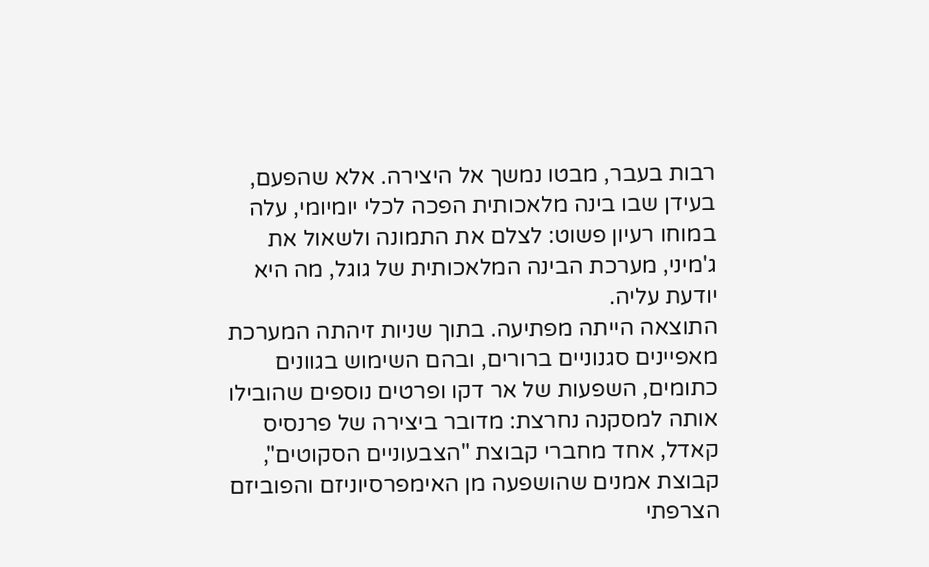רבות בעבר, מבטו נמשך אל היצירה. אלא שהפעם, בעידן שבו בינה מלאכותית הפכה לכלי יומיומי, עלה במוחו רעיון פשוט: לצלם את התמונה ולשאול את ג'מיני, מערכת הבינה המלאכותית של גוגל, מה היא יודעת עליה.
התוצאה הייתה מפתיעה. בתוך שניות זיהתה המערכת מאפיינים סגנוניים ברורים, ובהם השימוש בגוונים כתומים, השפעות של אר דקו ופרטים נוספים שהובילו אותה למסקנה נחרצת: מדובר ביצירה של פרנסיס קאדל, אחד מחברי קבוצת "הצבעוניים הסקוטים", קבוצת אמנים שהושפעה מן האימפרסיוניזם והפוביזם הצרפתי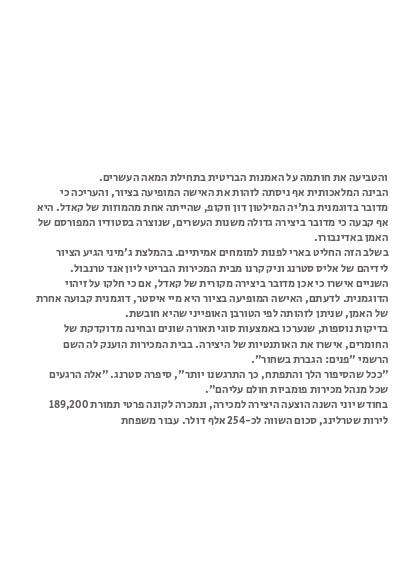והטביעה את חותמה על האמנות הבריטית בתחילת המאה העשרים.
הבינה המלאכותית אף ניסתה לזהות את האישה המופיעה בציור, והעריכה כי מדובר בדוגמנית בת'יה המילטון דון ווקופ, שהייתה אחת מהמוזות של קאדל. היא אף קבעה כי מדובר ביצירה גדולה משנות העשרים, שנוצרה בסטודיו המפורסם של האמן באדינבורו.
בשלב הזה החליט בארי לפנות למומחים אמיתיים. בהמלצת ג'מיני הגיע הציור לידיהם של אליס סטרנג וניק קרנו מבית המכירות הבריטי ליון אנד טרנבול. השניים אישרו כי אכן מדובר ביצירה מקורית של קאדל, אם כי חלקו על זיהוי הדוגמנית. לדעתם, האישה המופיעה בציור היא מיי איסטר, דוגמנית קבועה אחרת של האמן, שניתן לזהותה לפי הטורבן האופייני שהיא חובשת.
בדיקות נוספות, שנערכו באמצעות סוגי תאורה שונים ובחינה מדוקדקת של החומרים, אישרו את האותנטיות של היצירה. בבית המכירות הוענק לה השם הרשמי "פנים: הגברת בשחור".
"ככל שהסיפור הלך והתפתח, כך התרגשנו יותר", סיפרה סטרנג. "אלה הרגעים שכל מנהל מכירות פומביות חולם עליהם".
בחודש יוני השנה הוצעה היצירה למכירה, ונמכרה לקונה פרטי תמורת 189,200 לירות שטרלינג, סכום השווה לכ-254 אלף דולר. עבור משפחת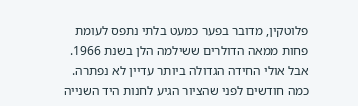פלוטקין, מדובר בפער כמעט בלתי נתפס לעומת פחות ממאה הדולרים ששילמה הלן בשנת 1966.
אבל אולי החידה הגדולה ביותר עדיין לא נפתרה. כמה חודשים לפני שהציור הגיע לחנות היד השנייה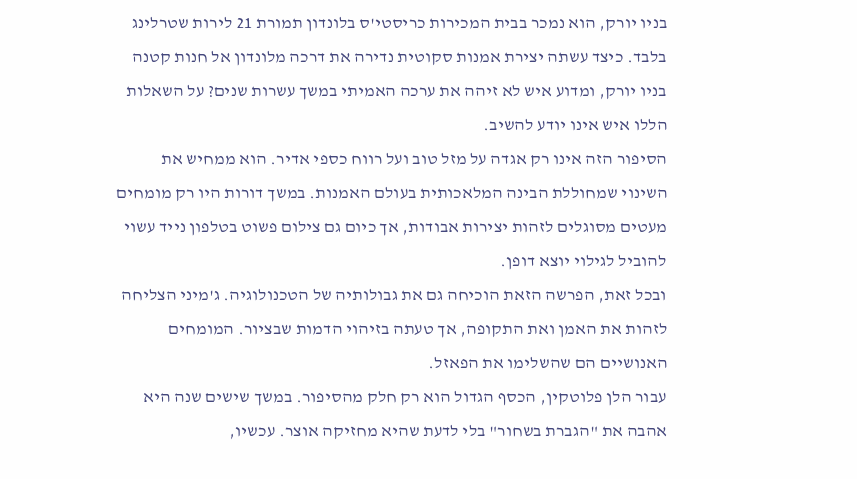בניו יורק, הוא נמכר בבית המכירות כריסטי'ס בלונדון תמורת 21 לירות שטרלינג בלבד. כיצד עשתה יצירת אמנות סקוטית נדירה את דרכה מלונדון אל חנות קטנה בניו יורק, ומדוע איש לא זיהה את ערכה האמיתי במשך עשרות שנים? על השאלות הללו איש אינו יודע להשיב.
הסיפור הזה אינו רק אגדה על מזל טוב ועל רווח כספי אדיר. הוא ממחיש את השינוי שמחוללת הבינה המלאכותית בעולם האמנות. במשך דורות היו רק מומחים מעטים מסוגלים לזהות יצירות אבודות, אך כיום גם צילום פשוט בטלפון נייד עשוי להוביל לגילוי יוצא דופן.
ובכל זאת, הפרשה הזאת הוכיחה גם את גבולותיה של הטכנולוגיה. ג'מיני הצליחה לזהות את האמן ואת התקופה, אך טעתה בזיהוי הדמות שבציור. המומחים האנושיים הם שהשלימו את הפאזל.
עבור הלן פלוטקין, הכסף הגדול הוא רק חלק מהסיפור. במשך שישים שנה היא אהבה את "הגברת בשחור" בלי לדעת שהיא מחזיקה אוצר. עכשיו,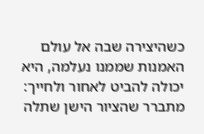כשהיצירה שבה אל עולם האמנות שממנו נעלמה, היא יכולה להביט לאחור ולחייך: מתברר שהציור הישן שתלה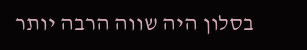בסלון היה שווה הרבה יותר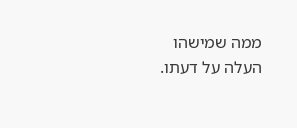ממה שמישהו העלה על דעתו.